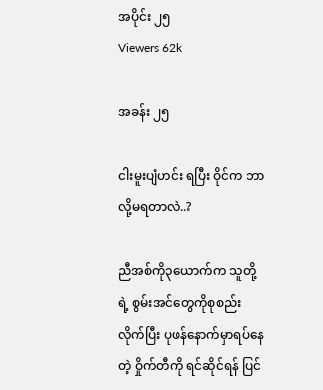အပိုင်း ၂၅
Viewers 62k

အခန်း ၂၅

ငါးမူးပျံဟင်း ရပြီး ဝိုင်က ဘာလို့မရတာလဲ..?

ညီအစ်ကို၃ယောက်က သူတို့ရဲ့ စွမ်းအင်တွေကိုစုစည်းလိုက်ပြီး ပုဖန်နောက်မှာရပ်နေတဲ့ ဝှိုက်တီကို ရင်ဆိုင်ရန် ပြင်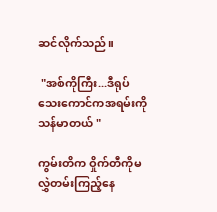ဆင်လိုက်သည်။

 "အစ်ကိုကြီး...ဒီရုပ်သေးကောင်ကအရမ်းကိုသန်မာတယ် "

ကွမ်းတိက ဝှိုက်တီကိုမလွှဲတမ်းကြည့်နေ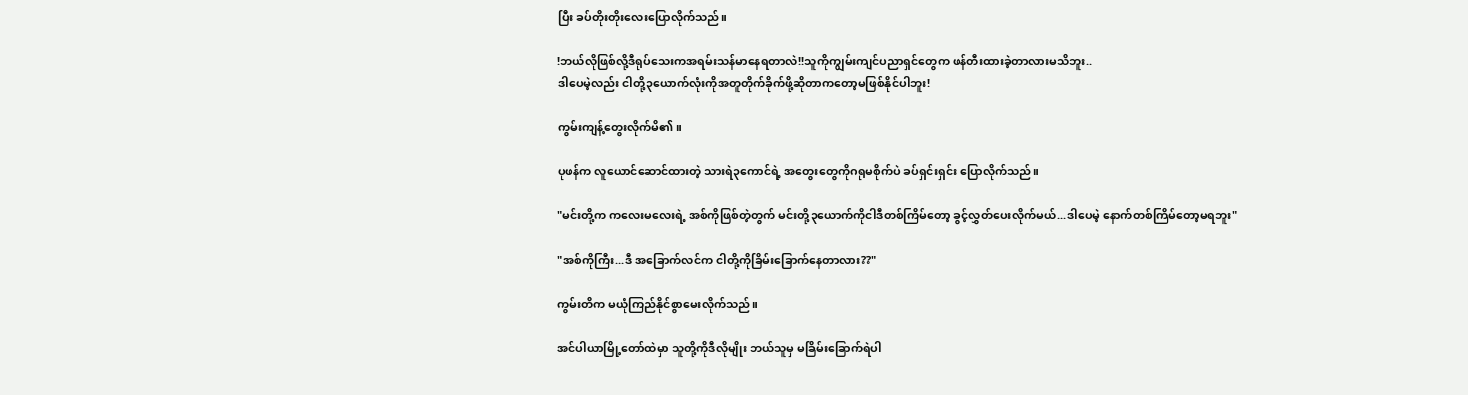ပြီး ခပ်တိုးတိုးလေးပြောလိုက်သည်။

!ဘယ်လိုဖြစ်လို့ဒီရုပ်သေးကအရမ်းသန်မာနေရတာလဲ!!သူကိုကျွမ်းကျင်ပညာရှင်တွေက ဖန်တီးထားခဲ့တာလားမသိဘူး..
ဒါပေမဲ့လည်း ငါတို့၃ယောက်လုံးကိုအတူတိုက်ခိုက်ဖို့ဆိုတာကတော့မဖြစ်နိုင်ပါဘူး!

ကွမ်းကျန့်တွေးလိုက်မိ၏။

ပုဖန်က လူယောင်ဆောင်ထားတဲ့ သားရဲ၃ကောင်ရဲ့ အတွေးတွေကိုဂရုမစိုက်ပဲ ခပ်ရှင်းရှင်း ပြောလိုက်သည်။

"မင်းတို့က ကလေးမလေးရဲ့ အစ်ကိုဖြစ်တဲ့တွက် မင်းတို့၃ယောက်ကိုငါဒီတစ်ကြိမ်တော့ ခွင့်လွှတ်ပေးလိုက်မယ်...ဒါပေမဲ့ နောက်တစ်ကြိမ်တော့မရဘူး"

"အစ်ကိုကြီး...ဒီ အခြောက်လင်က ငါတို့ကိုခြိမ်းခြောက်နေတာလား??"

ကွမ်းတိက မယုံကြည်နိုင်စွာမေးလိုက်သည်။

အင်ပါယာမြို့တော်ထဲမှာ သူတို့ကိုဒီလိုမျိုး ဘယ်သူမှ မခြိမ်းခြောက်ရဲပါ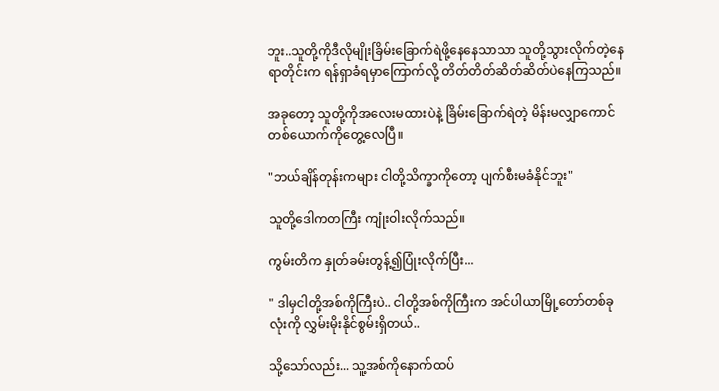ဘူး..သူတို့ကိုဒီလိုမျိုးခြိမ်းခြောက်ရဲဖို့နေနေသာသာ သူတို့သွားလိုက်တဲ့နေရာတိုင်းက ရန်ရှာခံရမှာကြောက်လို့ တိတ်တိတ်ဆိတ်ဆိတ်ပဲနေကြသည်။

အခုတော့ သူတို့ကိုအလေးမထားပဲနဲ့ ခြိမ်းခြောက်ရဲတဲ့ မိန်းမလျှာကောင်တစ်ယောက်ကိုတွေ့လေပြီ။

"ဘယ်ချိန်တုန်းကများ ငါတို့သိက္ခာကိုတော့ ပျက်စီးမခံနိုင်ဘူး"

သူတို့ဒေါကတကြီး ကျုံးဝါးလိုက်သည်။

ကွမ်းတိက နှုတ်ခမ်းတွန့်၍ပြုံးလိုက်ပြီး...

" ဒါမှငါတို့အစ်ကိုကြီးပဲ.. ငါတို့အစ်ကိုကြီးက အင်ပါယာမြို့တော်တစ်ခုလုံးကို လွှမ်းမိုးနိုင်စွမ်းရှိတယ်..

သို့သော်လည်း... သူ့အစ်ကိုနောက်ထပ်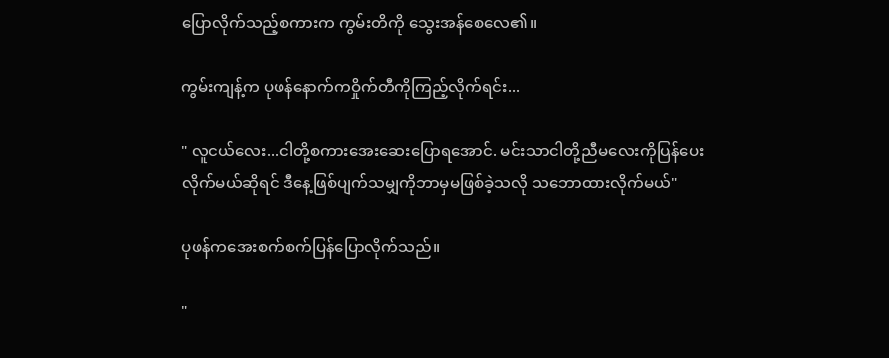ပြောလိုက်သည့်စကားက ကွမ်းတိကို သွေးအန်စေလေ၏။

ကွမ်းကျန့်က ပုဖန်နောက်ကဝှိုက်တီကိုကြည့်လိုက်ရင်း...

" လူငယ်လေး...ငါတို့စကားအေးဆေးပြောရအောင်. မင်းသာငါတို့ညီမလေးကိုပြန်ပေးလိုက်မယ်ဆိုရင် ဒီနေ့ဖြစ်ပျက်သမျှကိုဘာမှမဖြစ်ခဲ့သလို သဘောထားလိုက်မယ်"

ပုဖန်ကအေးစက်စက်ပြန်ပြောလိုက်သည်။

"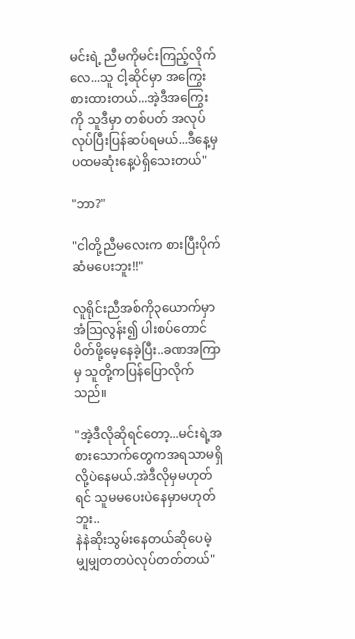မင်းရဲ့ ညီမကိုမင်းကြည့်လိုက်လေ...သူ ငါ့ဆိုင်မှာ အကြွေးစားထားတယ်...အဲ့ဒီအကြွေးကို သူဒီမှာ တစ်ပတ် အလုပ်လုပ်ပြီးပြန်ဆပ်ရမယ်...ဒီနေ့မှပထမဆုံးနေ့ပဲရှိသေးတယ်"

"ဘာ?"

"ငါတို့ညီမလေးက စားပြီးပိုက်ဆံမပေးဘူး!!"

လူရိုင်းညီအစ်ကို၃ယောက်မှာ အံသြလွန်း၍ ပါးစပ်တောင်ပိတ်ဖို့မေ့နေခဲ့ပြီး..ခဏအကြာမှ သူတို့ကပြန်ပြောလိုက်သည်။

"အဲ့ဒီလိုဆိုရင်တော့...မင်းရဲ့အစားသောက်တွေကအရသာမရှိလို့ပဲနေမယ်.အဲဒီလိုမှမဟုတ်ရင် သူမမပေးပဲနေမှာမဟုတ်ဘူး..
နဲနဲဆိုးသွမ်းနေတယ်ဆိုပေမဲ့ မျှမျှတတပဲလုပ်တတ်တယ်"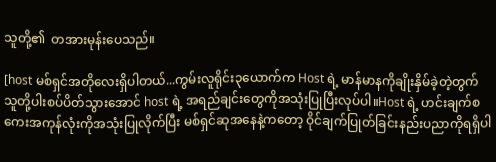သူတို့၏  တအားမုန်းပေသည်။

[host မစ်ရှင်အတိုလေးရှိပါတယ်...ကွမ်းလူရိုင်း၃ယောက်က Host ရဲ့ မာန်မာနကိုချိုးနှိမ်ခဲ့တဲ့တွက် သူတို့ပါးစပ်ပိတ်သွားအောင် host ရဲ့ အရည်ချင်းတွေကိုအသုံးပြုပြီးလုပ်ပါ။Host ရဲ့ ဟင်းချက်စကေးအကုန်လုံးကိုအသုံးပြုလိုက်ပြီး မစ်ရှင်ဆုအနေနဲ့ကတော့ ဝိုင်ချက်ပြုတ်ခြင်းနည်းပညာကိုရရှိပါ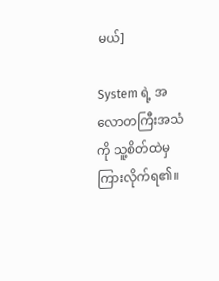မယ်]

System ရဲ့ အလောတကြီးအသံကို သူ့စိတ်ထဲမှ ကြားလိုက်ရ၏။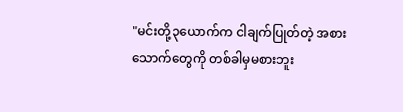"မင်းတို့၃ယောက်က ငါချက်ပြုတ်တဲ့ အစားသောက်တွေကို တစ်ခါမှမစားဘူး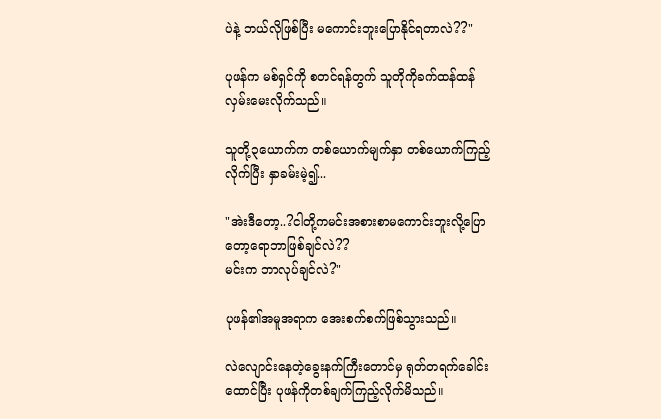ပဲနဲ့ ဘယ်လိုဖြစ်ပြီး မကောင်းဘူးပြောနိုင်ရတာလဲ??"

ပုဖန်က မစ်ရှင်ကို စတင်ရန်တွက် သူတိုကိုခက်ထန်ထန် လှမ်းမေးလိုက်သည်။

သူတို့၃ယောက်က တစ်ယောက်မျက်နှာ တစ်ယောက်ကြည့်လိုက်ပြီး နှာခမ်းမဲ့၍...

"အဲးဒီတော့..?ငါတို့ကမင်းအစားစာမကောင်းဘူးလို့ပြောတော့ရောဘာဖြစ်ချင်လဲ??
မင်းက ဘာလုပ်ချင်လဲ?"

ပုဖန်၏အမူအရာက အေးစက်စက်ဖြစ်သွားသည်။

လဲလျောင်းနေတဲ့ခွေးနက်ကြီးတောင်မှ ရုတ်တရက်ခေါင်းထောင်ပြီး ပုဖန်ကိုတစ်ချက်ကြည့်လိုက်မိသည်။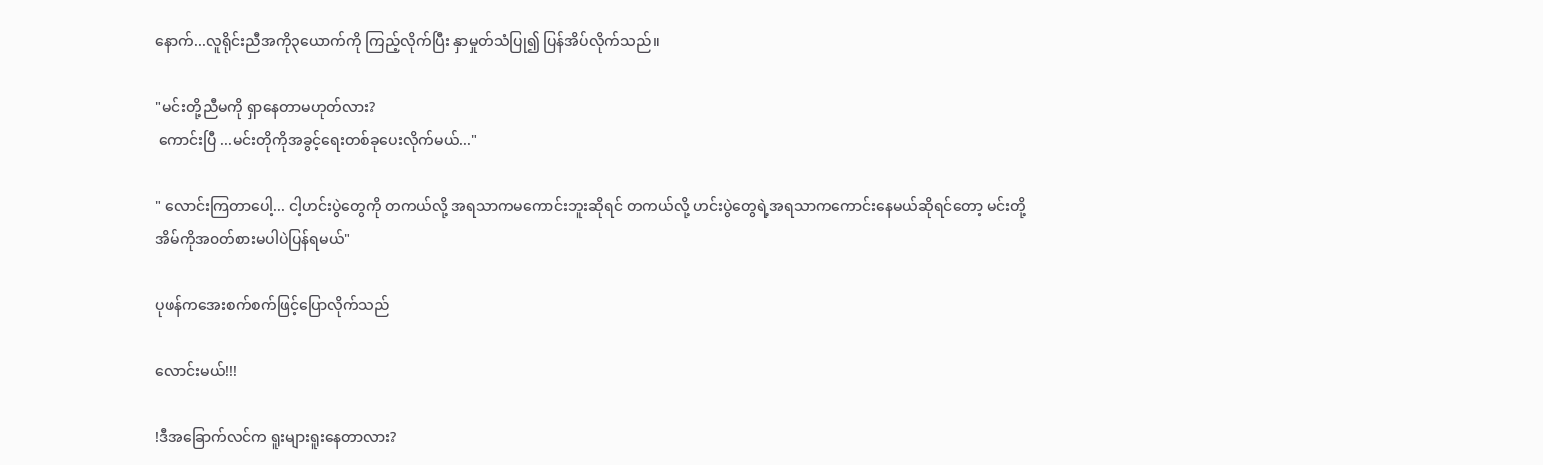နောက်...လူရိုင်းညီအကို၃ယောက်ကို ကြည့်လိုက်ပြီး နှာမှုတ်သံပြု၍ ပြန်အိပ်လိုက်သည်။

"မင်းတို့ညီမကို ရှာနေတာမဟုတ်လား?
 ကောင်းပြီ ...မင်းတိုကိုအခွင့်ရေးတစ်ခုပေးလိုက်မယ်..."

" လောင်းကြတာပေါ့... ငါ့ဟင်းပွဲတွေကို တကယ်လို့ အရသာကမကောင်းဘူးဆိုရင် တကယ်လို့ ဟင်းပွဲတွေရဲ့အရသာကကောင်းနေမယ်ဆိုရင်တော့ မင်းတို့အိမ်ကိုအ၀တ်စားမပါပဲပြန်ရမယ်"

ပုဖန်ကအေးစက်စက်ဖြင့်ပြောလိုက်သည်

လောင်းမယ်!!!

!ဒီအခြောက်လင်က ရူးများရူးနေတာလား?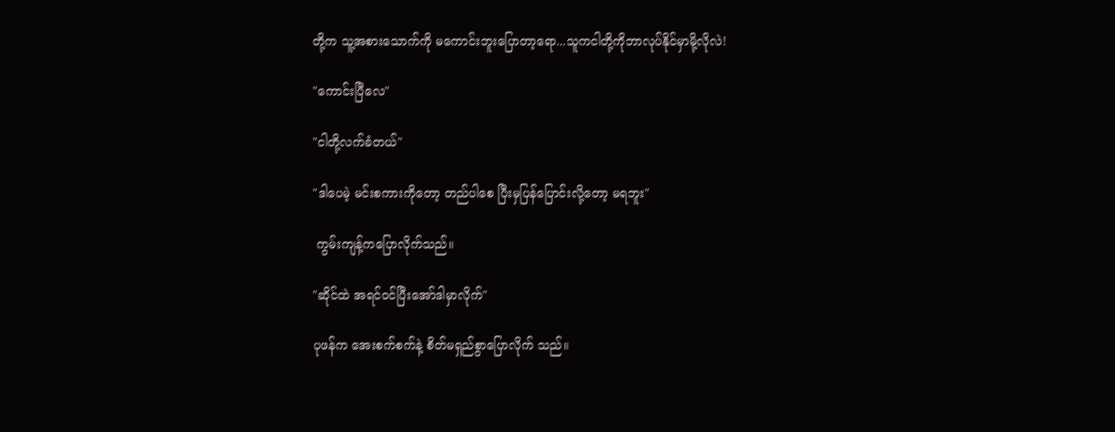တို့က သူ့အစားသောက်ကို မကောင်းဘူးပြောတာ့ရော...သူကငါတို့ကိုဘာလုပ်နိုင်မှာမို့လိုလဲ!

"ကောင်းပြီလေ"

"ငါတို့လက်ခံတယ်"

"ဒါပေမဲ့ မင်းစကားကိုတော့ တည်ပါစေ ပြီးမှပြန်ပြောင်းလို့တော့ မရဘူး"

 ကွမ်းကျန့်ကပြောလိုက်သည်။

"ဆိုင်ထဲ အရင်ဝင်ပြီးအော်ဒါမှာလိုက်"

ပုဖန်က အေးစက်စက်နဲ့ စိတ်မရှည်စွာပြောလိုက် သည်။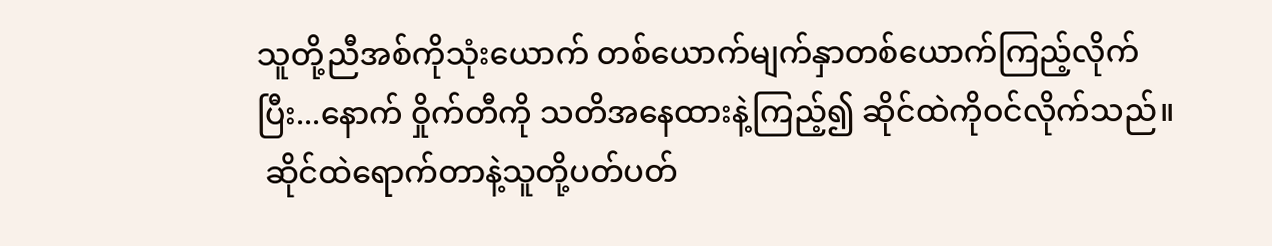သူတို့ညီအစ်ကိုသုံးယောက် တစ်ယောက်မျက်နှာတစ်ယောက်ကြည့်လိုက်ပြီး...နောက် ဝှိုက်တီကို သတိအနေထားနဲ့ကြည့်၍ ဆိုင်ထဲကိုဝင်လိုက်သည်။
 ဆိုင်ထဲရောက်တာနဲ့သူတို့ပတ်ပတ်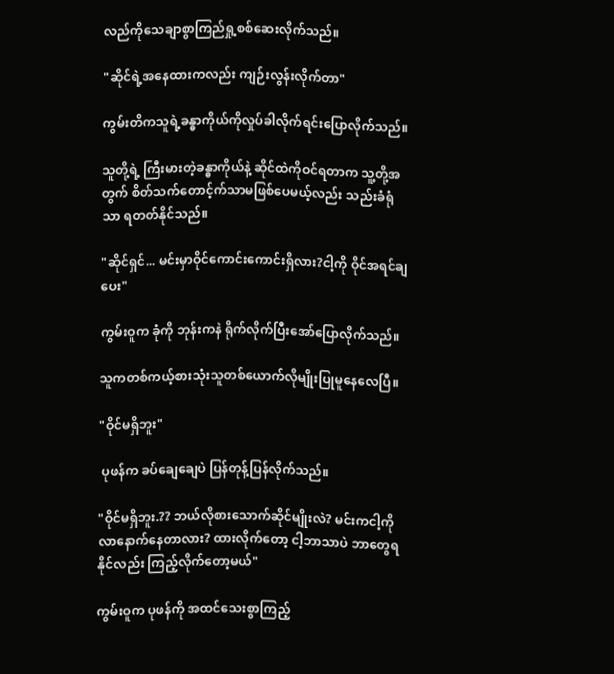လည်ကိုသေချာစွာကြည်ရှု့စစ်ဆေးလိုက်သည်။

"ဆိုင်ရဲ့အနေထားကလည်း ကျဉ်းလွန်းလိုက်တာ"

ကွမ်းတိကသူရဲ့ခန္ဓာကိုယ်ကိုလှုပ်ခါလိုက်ရင်းပြောလိုက်သည်။

သူတို့ရဲ့ ကြီးမားတဲ့ခန္ဓာကိုယ်နဲ့ ဆိုင်ထဲကိုဝင်ရတာက သူ့တို့အတွက် စိတ်သက်တောင့်က်သာမဖြစ်ပေမယ့်လည်း သည်းခံရုံသာ ရတတ်နိုင်သည်။

"ဆိုင်ရှင်... မင်းမှာဝိုင်ကောင်းကောင်းရှိလား?ငါ့ကို ဝိုင်အရင်ချပေး"

ကွမ်းဝူက ခုံကို ဘုန်းကနဲ ရိုက်လိုက်ပြီးအော်ပြောလိုက်သည်။

သူကတစ်ကယ့်စားသုံးသူတစ်ယောက်လိုမျိုးပြုမူနေလေပြီ။

"ဝိုင်မရှိဘူး"

 ပုဖန်က ခပ်ချေချေပဲ ပြန်တုန့်ပြန်လိုက်သည်။

"ဝိုင်မရှိဘူး.?? ဘယ်လိုစားသောက်ဆိုင်မျိုးလဲ? မင်းကငါ့ကိုလာနောက်နေတာလား? ထားလိုက်တော့ ငါ့ဘာသာပဲ ဘာတွေရနိုင်လည်း ကြည့်လိုက်တော့မယ်"

ကွမ်းဝူက ပုဖန်ကို အထင်သေးစွာကြည့်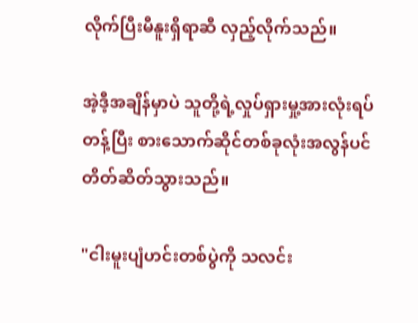လိုက်ပြီးမီနူးရှိရာဆီ လှည့်လိုက်သည်။

အဲ့ဒီ့အချိန်မှာပဲ သူတို့ရဲ့လှုပ်ရှားမှု့အားလုံးရပ်တန့်ပြီး စားသောက်ဆိုင်တစ်ခုလုံးအလွန်ပင်တိတ်ဆိတ်သွားသည်။

"ငါးမူးပျံဟင်းတစ်ပွဲကို သလင်း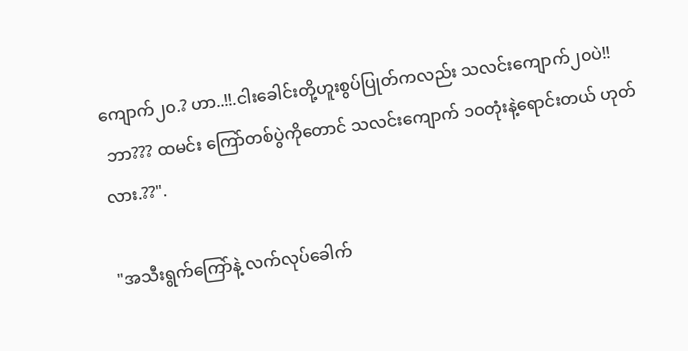ကျောက်၂၀.? ဟာ..!!.ငါးခေါင်းတို့ဟူးစွပ်ပြုတ်ကလည်း သလင်းကျောက်၂၀ပဲ!!
 ဘာ??? ထမင်း ကြော်တစ်ပွဲကိုတောင် သလင်းကျောက် ၁ဝတုံးနဲ့ရောင်းတယ် ဟုတ်လား.??".

"အသီးရွက်ကြော်နဲ့ လက်လုပ်ခေါက်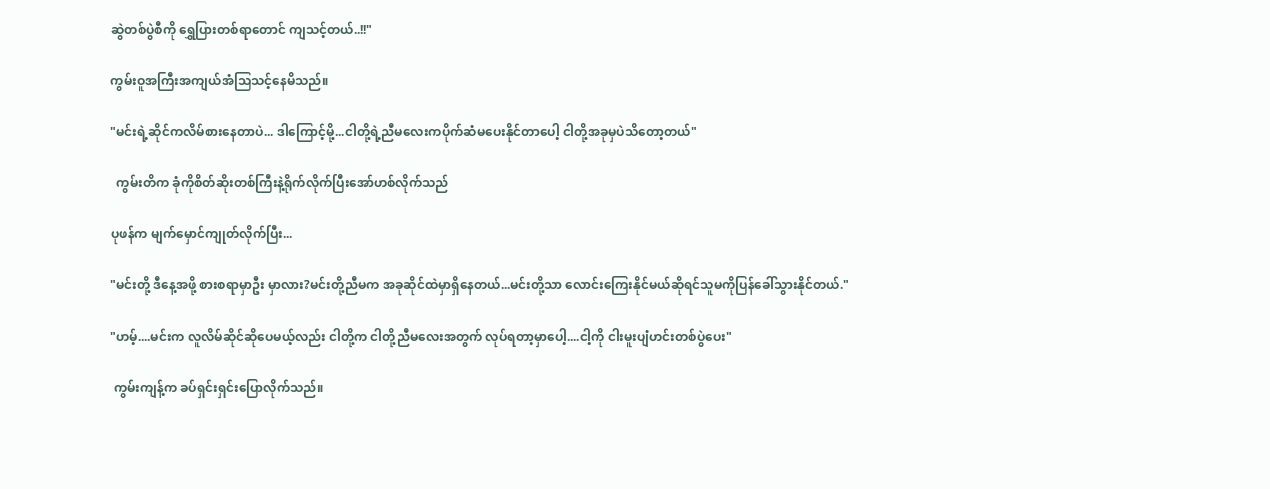ဆွဲတစ်ပွဲစီကို ရွှေပြားတစ်ရာတောင် ကျသင့်တယ်..!!"

ကွမ်းဝူအကြီးအကျယ်အံသြသင့်နေမိသည်။

"မင်းရဲ့ဆိုင်ကလိမ်စားနေတာပဲ... ဒါကြောင့်မို့...ငါတို့ရဲ့ညီမလေးကပိုက်ဆံမပေးနိုင်တာပေါ့ ငါတို့အခုမှပဲသိတော့တယ်"

  ကွမ်းတိက ခုံကိုစိတ်ဆိုးတစ်ကြီးနဲ့ရိုက်လိုက်ပြီးအော်ဟစ်လိုက်သည်

ပုဖန်က မျက်မှောင်ကျုတ်လိုက်ပြီး...

"မင်းတို့ ဒီနေ့အဖို့ စားစရာမှာဦး မှာလား?မင်းတို့ညီမက အခုဆိုင်ထဲမှာရှိနေတယ်...မင်းတို့သာ လောင်းကြေးနိုင်မယ်ဆိုရင်သူမကိုပြန်ခေါ်သွားနိုင်တယ်."

"ဟမ့်....မင်းက လူလိမ်ဆိုင်ဆိုပေမယ့်လည်း ငါတို့က ငါတို့ညီမလေးအတွက် လုပ်ရတာ့မှာပေါ့....ငါ့ကို ငါးမူးပျံဟင်းတစ်ပွဲပေး"

 ကွမ်းကျန့်က ခပ်ရှင်းရှင်းပြောလိုက်သည်။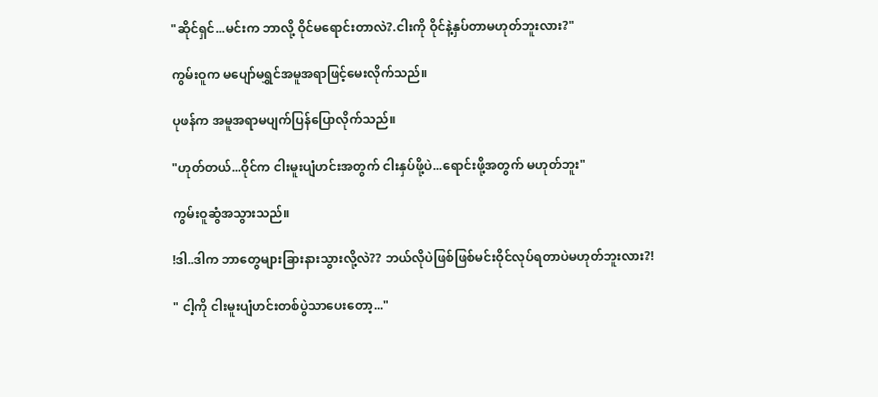"ဆိုင်ရှင်...မင်းက ဘာလို့ ဝိုင်မရောင်းတာလဲ?.ငါးကို ဝိုင်နဲ့နှပ်တာမဟုတ်ဘူးလား?"

ကွမ်းဝူက မပျော်မရွှင်အမူအရာဖြင့်မေးလိုက်သည်။

ပုဖန်က အမူအရာမပျက်ပြန်ပြောလိုက်သည်။

"ဟုတ်တယ်...ဝိုင်က ငါးမူးပျံဟင်းအတွက် ငါးနှပ်ဖို့ပဲ...ရောင်းဖို့အတွက် မဟုတ်ဘူး"

ကွမ်းဝူဆွံအသွားသည်။

!ဒါ..ဒါက ဘာတွေများခြားနားသွားလို့လဲ?? ဘယ်လိုပဲဖြစ်ဖြစ်မင်းဝိုင်လုပ်ရတာပဲမဟုတ်ဘူးလား?!

" ငါ့ကို ငါးမူးပျံဟင်းတစ်ပွဲသာပေးတော့..."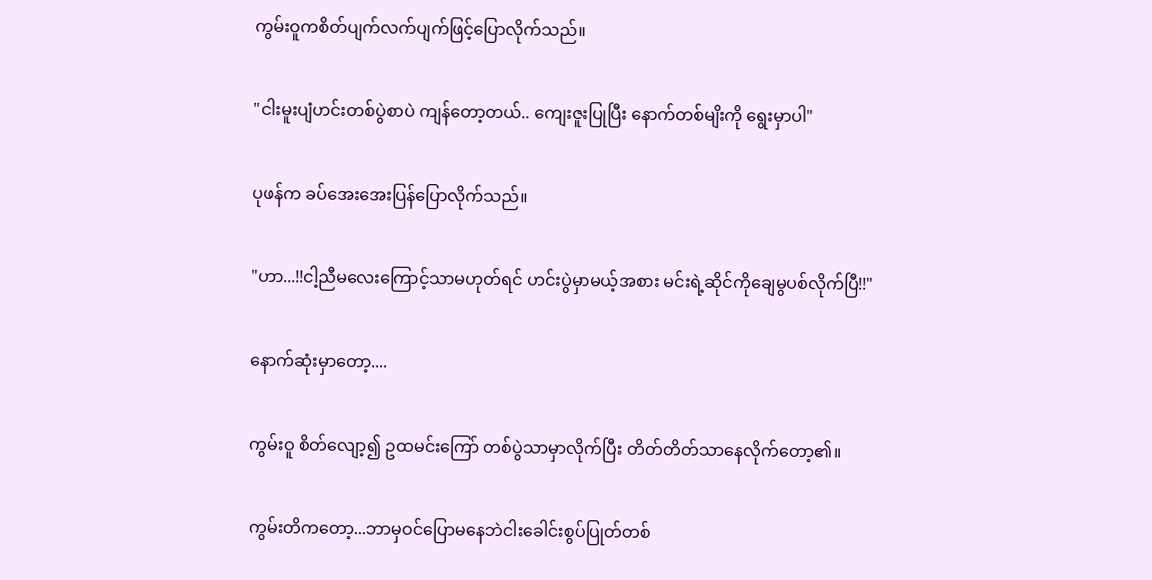ကွမ်းဝူကစိတ်ပျက်လက်ပျက်ဖြင့်ပြောလိုက်သည်။

"ငါးမူးပျံဟင်းတစ်ပွဲစာပဲ ကျန်တော့တယ်.. ကျေးဇူးပြုပြီး နောက်တစ်မျိးကို ရွေးမှာပါ"

ပုဖန်က ခပ်အေးအေးပြန်ပြောလိုက်သည်။

"ဟာ...!!ငါ့ညီမလေးကြောင့်သာမဟုတ်ရင် ဟင်းပွဲမှာမယ့်အစား မင်းရဲ့ဆိုင်ကိုချေမွပစ်လိုက်ပြီ!!"

နောက်ဆုံးမှာတော့....

ကွမ်းဝူ စိတ်လျော့၍ ဥထမင်းကြော် တစ်ပွဲသာမှာလိုက်ပြီး တိတ်တိတ်သာနေလိုက်တော့၏။

ကွမ်းတိကတော့...ဘာမှဝင်ပြောမနေဘဲငါးခေါင်းစွပ်ပြုတ်တစ်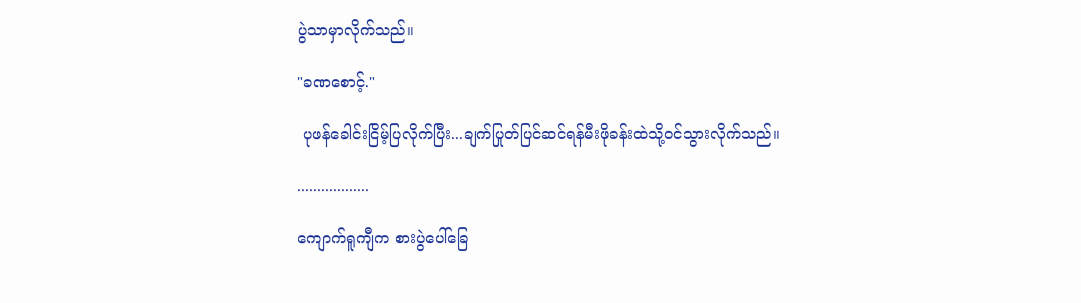ပွဲသာမှာလိုက်သည်။

"ခဏစောင့်."

 ပုဖန်ခေါင်းငြိမ့်ပြလိုက်ပြီး...ချက်ပြုတ်ပြင်ဆင်ရန်မီးဖိုခန်းထဲသို့ဝင်သွားလိုက်သည်။

..................

ကျောက်ရူကျီက စားပွဲပေါ်ခြေ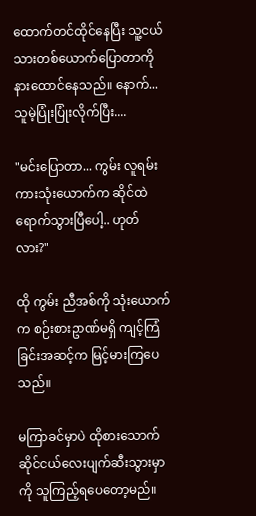ထောက်တင်ထိုင်နေပြီး သူ့ငယ်သားတစ်ယောက်ပြောတာကို နားထောင်နေသည်။ နောက်... သူမဲ့ပြုံးပြုံးလိုက်ပြီး....

"မင်းပြောတာ... ကွမ်း လူရမ်းကားသုံးယောက်က ဆိုင်ထဲရောက်သွားပြီပေါ့.. ဟုတ်လား?"

ထို ကွမ်း ညီအစ်ကို သုံးယောက်က စဉ်းစားဥာဏ်မရှိ ကျင့်ကြံခြင်းအဆင့်က မြင့်မားကြပေသည်။

မကြာခင်မှာပဲ ထိုစားသောက်ဆိုင်ငယ်လေးပျက်ဆီးသွားမှာကို သူကြည့်ရပေတော့မည်။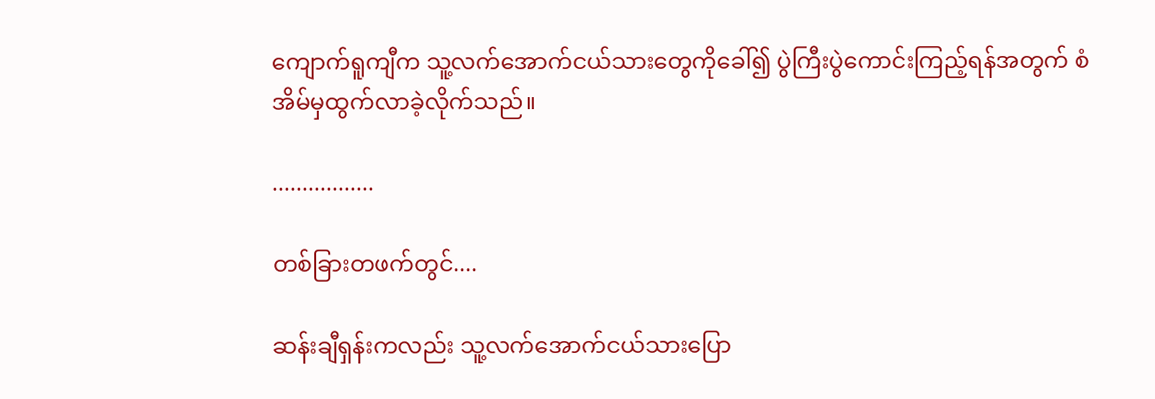ကျောက်ရူကျီက သူ့လက်အောက်ငယ်သားတွေကိုခေါ်၍ ပွဲကြီးပွဲကောင်းကြည့်ရန်အတွက် စံအိမ်မှထွက်လာခဲ့လိုက်သည်။

.................

တစ်ခြားတဖက်တွင်....

ဆန်းချီရှန်းကလည်း သူ့လက်အောက်ငယ်သားပြော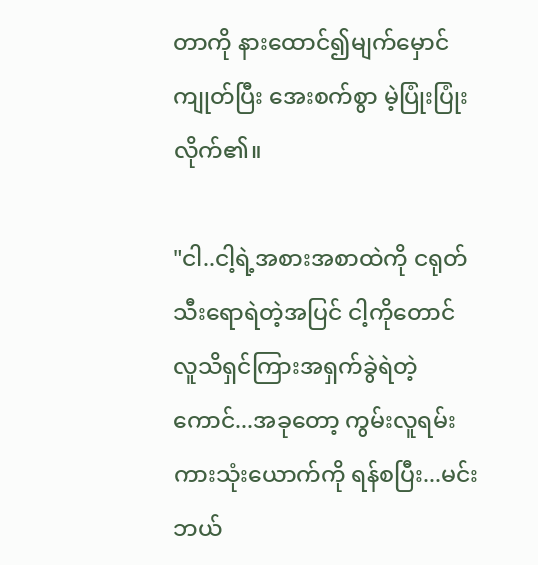တာကို နားထောင်၍မျက်မှောင်ကျုတ်ပြီး အေးစက်စွာ မဲ့ပြုံးပြုံးလိုက်၏။

"ငါ..ငါ့ရဲ့အစားအစာထဲကို ငရုတ်သီးရောရဲတဲ့အပြင် ငါ့ကိုတောင် လူသိရှင်ကြားအရှက်ခွဲရဲတဲ့ကောင်...အခုတော့ ကွမ်းလူရမ်းကားသုံးယောက်ကို ရန်စပြီး...မင်းဘယ်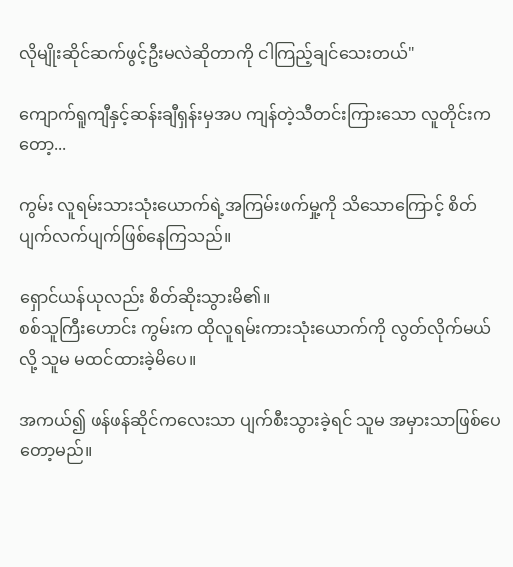လိုမျိုးဆိုင်ဆက်ဖွင့်ဦးမလဲဆိုတာကို ငါကြည့်ချင်သေးတယ်"

ကျောက်ရူကျီနှင့်ဆန်းချီရှန်းမှအပ ကျန်တဲ့သီတင်းကြားသော လူတိုင်းကတော့...

ကွမ်း လူရမ်းသားသုံးယောက်ရဲ့အကြမ်းဖက်မှု့ကို သိသောကြောင့် စိတ်ပျက်လက်ပျက်ဖြစ်နေကြသည်။

ရှောင်ယန်ယုလည်း စိတ်ဆိုးသွားမိ၏။
စစ်သူကြီးဟောင်း ကွမ်းက ထိုလူရမ်းကားသုံးယောက်ကို လွတ်လိုက်မယ်လို့ သူမ မထင်ထားခဲ့မိပေ။

အကယ်၍ ဖန်ဖန်ဆိုင်ကလေးသာ ပျက်စီးသွားခဲ့ရင် သူမ အမှားသာဖြစ်ပေတော့မည်။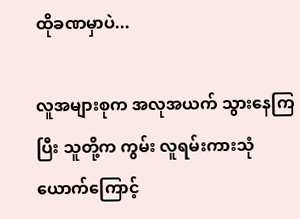ထိုခဏမှာပဲ...

လူအများစုက အလုအယက် သွားနေကြပြီး သူတို့က ကွမ်း လူရမ်းကားသုံယောက်ကြောင့်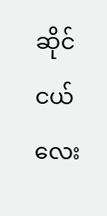ဆိုင်ငယ်လေး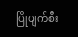ပြိုပျက်စီး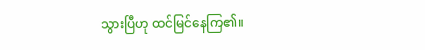သွားပြီဟု ထင်မြင်နေကြ၏။